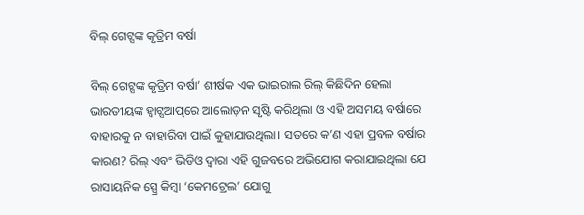ବିଲ୍‌ ଗେଟ୍ସଙ୍କ କୃତ୍ରିମ ବର୍ଷା

ବିଲ୍‌ ଗେଟ୍ସଙ୍କ କୃତ୍ରିମ ବର୍ଷା’ ଶୀର୍ଷକ ଏକ ଭାଇରାଲ ରିଲ୍‌ କିଛିଦିନ ହେଲା ଭାରତୀୟଙ୍କ ହ୍ବାଟ୍ସଆପ୍‌ରେ ଆଲୋଡ଼ନ ସୃଷ୍ଟି କରିଥିଲା ଓ ଏହି ଅସମୟ ବର୍ଷାରେ ବାହାରକୁ ନ ବାହାରିବା ପାଇଁ କୁହାଯାଉଥିଲା। ସତରେ କ’ଣ ଏହା ପ୍ରବଳ ବର୍ଷାର କାରଣ? ରିଲ୍‌ ଏବଂ ଭିଡିଓ ଦ୍ୱାରା ଏହି ଗୁଜବରେ ଅଭିଯୋଗ କରାଯାଇଥିଲା ଯେ ରାସାୟନିକ ସ୍ପ୍ରେ କିମ୍ବା ‘କେମଟ୍ରେଲ’ ଯୋଗୁ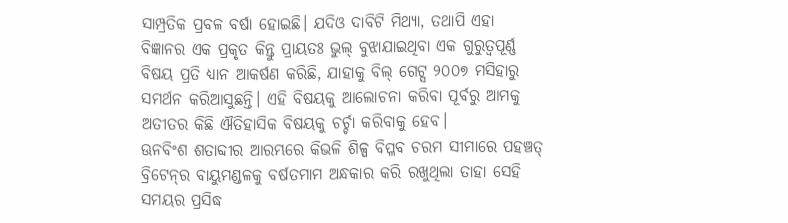ସାମ୍ପ୍ରତିକ ପ୍ରବଳ ବର୍ଷା ହୋଇଛି। ଯଦିଓ ଦାବିଟି ମିଥ୍ୟା, ତଥାପି ଏହା ବିଜ୍ଞାନର ଏକ ପ୍ରକୃତ କିନ୍ତୁ ପ୍ରାୟତଃ ଭୁଲ୍‌ ବୁଝାଯାଇଥିବା ଏକ ଗୁରୁତ୍ୱପୂର୍ଣ୍ଣ ବିଷୟ ପ୍ରତି ଧ୍ୟାନ ଆକର୍ଷଣ କରିଛି, ଯାହାକୁ ବିଲ୍‌ ଗେଟ୍ସ ୨୦୦୭ ମସିହାରୁ ସମର୍ଥନ କରିଆସୁଛନ୍ତି। ଏହି ବିଷୟକୁ ଆଲୋଚନା କରିବା ପୂର୍ବରୁ ଆମକୁ ଅତୀତର କିଛି ଐତିହାସିକ ବିଷୟକୁ ଚର୍ଚ୍ଚା କରିବାକୁ ହେବ।
ଊନବିଂଶ ଶତାବ୍ଦୀର ଆରମ୍ଭରେ କିଭଳି ଶିଳ୍ପ ବିପ୍ଳବ ଚରମ ସୀମାରେ ପହଞ୍ଚତ୍ ବ୍ରିଟେନ୍‌ର ବାୟୁମଣ୍ଡଳକୁ ବର୍ଷତମାମ ଅନ୍ଧକାର କରି ରଖୁଥିଲା ତାହା ସେହି ସମୟର ପ୍ରସିଦ୍ଧ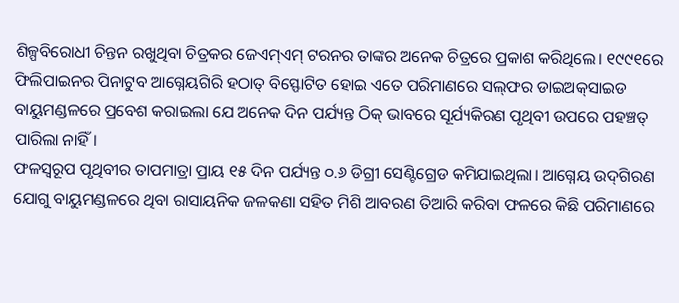ଶିଳ୍ପବିରୋଧୀ ଚିନ୍ତନ ରଖୁଥିବା ଚିତ୍ରକର ଜେଏମ୍‌ଏମ୍‌ ଟରନର ତାଙ୍କର ଅନେକ ଚିତ୍ରରେ ପ୍ରକାଶ କରିଥିଲେ। ୧୯୯୧ରେ ଫିଲିପାଇନର ପିନାଟୁବ ଆଗ୍ନେୟଗିରି ହଠାତ୍‌ ବିସ୍ଫୋଟିତ ହୋଇ ଏତେ ପରିମାଣରେ ସଲ୍‌ଫର ଡାଇଅକ୍‌ସାଇଡ ବାୟୁମଣ୍ଡଳରେ ପ୍ରବେଶ କରାଇଲା ଯେ ଅନେକ ଦିନ ପର୍ଯ୍ୟନ୍ତ ଠିକ୍‌ ଭାବରେ ସୂର୍ଯ୍ୟକିରଣ ପୃଥିବୀ ଉପରେ ପହଞ୍ଚତ୍ ପାରିଲା ନାହିଁ।
ଫଳସ୍ବରୂପ ପୃଥିବୀର ତାପମାତ୍ରା ପ୍ରାୟ ୧୫ ଦିନ ପର୍ଯ୍ୟନ୍ତ ୦.୬ ଡିଗ୍ରୀ ସେଣ୍ଟିଗ୍ରେଡ କମିଯାଇଥିଲା। ଆଗ୍ନେୟ ଉଦ୍‌ଗିରଣ ଯୋଗୁ ବାୟୁମଣ୍ଡଳରେ ଥିବା ରାସାୟନିକ ଜଳକଣା ସହିତ ମିଶି ଆବରଣ ତିଆରି କରିବା ଫଳରେ କିଛି ପରିମାଣରେ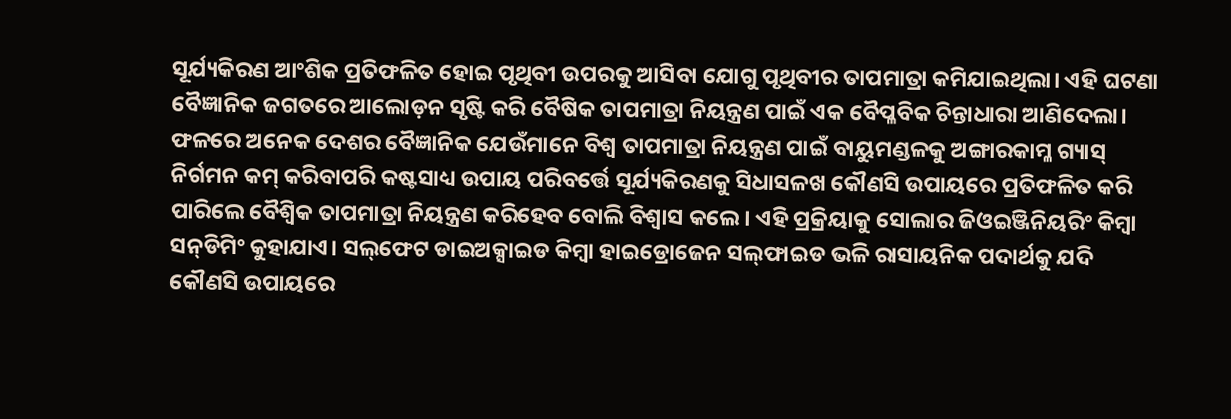ସୂର୍ଯ୍ୟକିରଣ ଆଂଶିକ ପ୍ରତିଫଳିତ ହୋଇ ପୃଥିବୀ ଉପରକୁ ଆସିବା ଯୋଗୁ ପୃଥିବୀର ତାପମାତ୍ରା କମିଯାଇଥିଲା। ଏହି ଘଟଣା ବୈଜ୍ଞାନିକ ଜଗତରେ ଆଲୋଡ଼ନ ସୃଷ୍ଟି କରି ବୈଷିକ ତାପମାତ୍ରା ନିୟନ୍ତ୍ରଣ ପାଇଁ ଏକ ବୈପ୍ଳବିକ ଚିନ୍ତାଧାରା ଆଣିଦେଲା। ଫଳରେ ଅନେକ ଦେଶର ବୈଜ୍ଞାନିକ ଯେଉଁମାନେ ବିଶ୍ୱ ତାପମାତ୍ରା ନିୟନ୍ତ୍ରଣ ପାଇଁ ବାୟୁମଣ୍ଡଳକୁ ଅଙ୍ଗାରକାମ୍ଳ ଗ୍ୟାସ୍‌ ନିର୍ଗମନ କମ୍‌ କରିବାପରି କଷ୍ଟସାଧ୍ୟ ଉପାୟ ପରିବର୍ତ୍ତେ ସୂର୍ଯ୍ୟକିରଣକୁ ସିଧାସଳଖ କୌଣସି ଉପାୟରେ ପ୍ରତିଫଳିତ କରି ପାରିଲେ ବୈଶ୍ୱିକ ତାପମାତ୍ରା ନିୟନ୍ତ୍ରଣ କରିହେବ ବୋଲି ବିଶ୍ୱାସ କଲେ। ଏହି ପ୍ରକ୍ରିୟାକୁ ସୋଲାର ଜିଓଇଞ୍ଜିନିୟରିଂ କିମ୍ବା ସନ୍‌ଡିମିଂ କୁହାଯାଏ। ସଲ୍‌ଫେଟ ଡାଇଅକ୍ସାଇଡ କିମ୍ବା ହାଇଡ୍ରୋଜେନ ସଲ୍‌ଫାଇଡ ଭଳି ରାସାୟନିକ ପଦାର୍ଥକୁ ଯଦି କୌଣସି ଉପାୟରେ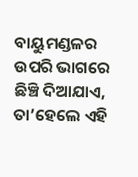ବାୟୁମଣ୍ଡଳର ଉପରି ଭାଗରେ ଛିଞ୍ଚି ଦିଆଯାଏ, ତା’ହେଲେ ଏହି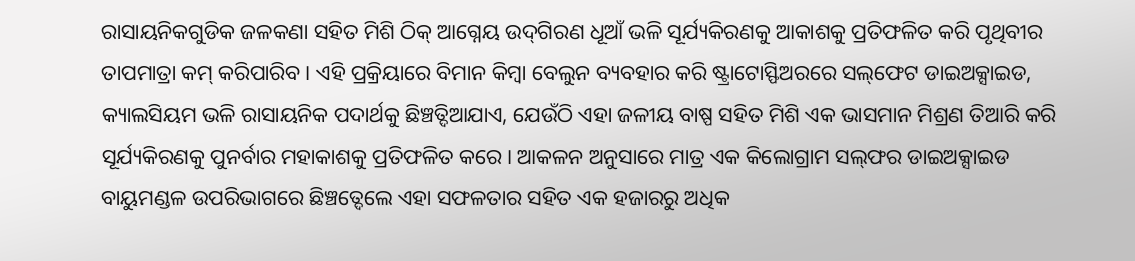ରାସାୟନିକଗୁଡିକ ଜଳକଣା ସହିତ ମିଶି ଠିକ୍‌ ଆଗ୍ନେୟ ଉଦ୍‌ଗିରଣ ଧୂଆଁ ଭଳି ସୂର୍ଯ୍ୟକିରଣକୁ ଆକାଶକୁ ପ୍ରତିଫଳିତ କରି ପୃଥିବୀର ତାପମାତ୍ରା କମ୍‌ କରିପାରିବ। ଏହି ପ୍ରକ୍ରିୟାରେ ବିମାନ କିମ୍ବା ବେଲୁନ ବ୍ୟବହାର କରି ଷ୍ଟ୍ରାଟୋସ୍ଫିଅରରେ ସଲ୍‌ଫେଟ ଡାଇଅକ୍ସାଇଡ, କ୍ୟାଲସିୟମ ଭଳି ରାସାୟନିକ ପଦାର୍ଥକୁ ଛିଞ୍ଚତ୍ଦିଆଯାଏ, ଯେଉଁଠି ଏହା ଜଳୀୟ ବାଷ୍ପ ସହିତ ମିଶି ଏକ ଭାସମାନ ମିଶ୍ରଣ ତିଆରି କରି ସୂର୍ଯ୍ୟକିରଣକୁ ପୁନର୍ବାର ମହାକାଶକୁ ପ୍ରତିଫଳିତ କରେ। ଆକଳନ ଅନୁସାରେ ମାତ୍ର ଏକ କିଲୋଗ୍ରାମ ସଲ୍‌ଫର ଡାଇଅକ୍ସାଇଡ ବାୟୁମଣ୍ଡଳ ଉପରିଭାଗରେ ଛିଞ୍ଚତ୍ଦେଲେ ଏହା ସଫଳତାର ସହିତ ଏକ ହଜାରରୁ ଅଧିକ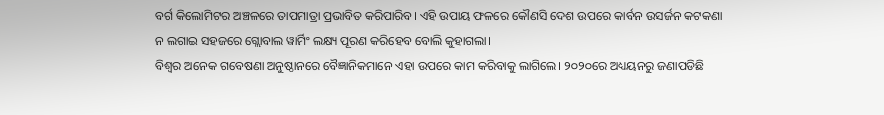ବର୍ଗ କିଲୋମିଟର ଅଞ୍ଚଳରେ ତାପମାତ୍ରା ପ୍ରଭାବିତ କରିପାରିବ। ଏହି ଉପାୟ ଫଳରେ କୌଣସି ଦେଶ ଉପରେ କାର୍ବନ ଉସର୍ଜନ କଟକଣା ନ ଲଗାଇ ସହଜରେ ଗ୍ଲୋବାଲ ୱାର୍ମିଂ ଲକ୍ଷ୍ୟ ପୂରଣ କରିହେବ ବୋଲି କୁହାଗଲା।
ବିଶ୍ୱର ଅନେକ ଗବେଷଣା ଅନୁଷ୍ଠାନରେ ବୈଜ୍ଞାନିକମାନେ ଏହା ଉପରେ କାମ କରିବାକୁ ଲାଗିଲେ। ୨୦୨୦ରେ ଅଧ୍ୟୟନରୁ ଜଣାପଡିଛି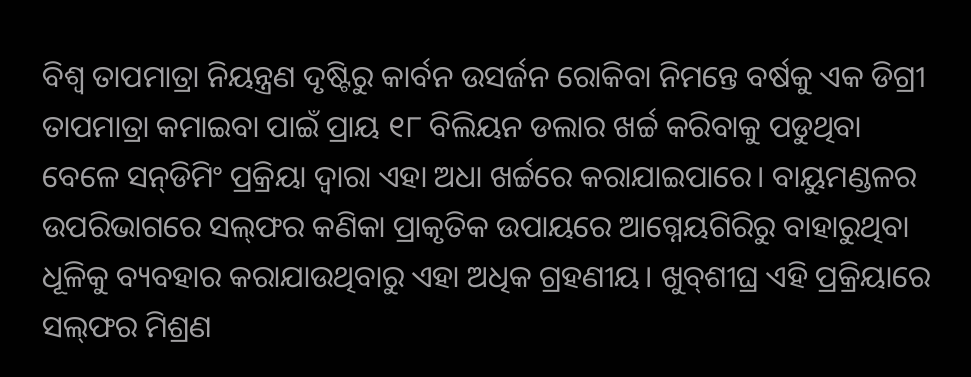ବିଶ୍ୱ ତାପମାତ୍ରା ନିୟନ୍ତ୍ରଣ ଦୃଷ୍ଟିରୁ କାର୍ବନ ଉସର୍ଜନ ରୋକିବା ନିମନ୍ତେ ବର୍ଷକୁ ଏକ ଡିଗ୍ରୀ ତାପମାତ୍ରା କମାଇବା ପାଇଁ ପ୍ରାୟ ୧୮ ବିଲିୟନ ଡଲାର ଖର୍ଚ୍ଚ କରିବାକୁ ପଡୁଥିବା ବେଳେ ସନ୍‌ଡିମିଂ ପ୍ରକ୍ରିୟା ଦ୍ୱାରା ଏହା ଅଧା ଖର୍ଚ୍ଚରେ କରାଯାଇପାରେ। ବାୟୁମଣ୍ଡଳର ଉପରିଭାଗରେ ସଲ୍‌ଫର କଣିକା ପ୍ରାକୃତିକ ଉପାୟରେ ଆଗ୍ନେୟଗିରିରୁ ବାହାରୁଥିବା ଧୂଳିକୁ ବ୍ୟବହାର କରାଯାଉଥିବାରୁ ଏହା ଅଧିକ ଗ୍ରହଣୀୟ। ଖୁବ୍‌ଶୀଘ୍ର ଏହି ପ୍ରକ୍ରିୟାରେ ସଲ୍‌ଫର ମିଶ୍ରଣ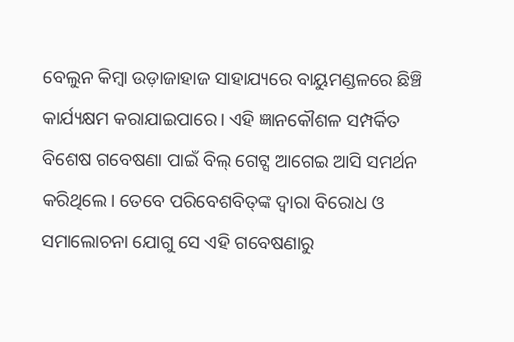ବେଲୁନ କିମ୍ବା ଉଡ଼ାଜାହାଜ ସାହାଯ୍ୟରେ ବାୟୁମଣ୍ଡଳରେ ଛିଞ୍ଚି କାର୍ଯ୍ୟକ୍ଷମ କରାଯାଇପାରେ। ଏହି ଜ୍ଞାନକୌଶଳ ସମ୍ପର୍କିତ ବିଶେଷ ଗବେଷଣା ପାଇଁ ବିଲ୍‌ ଗେଟ୍ସ ଆଗେଇ ଆସି ସମର୍ଥନ କରିଥିଲେ। ତେବେ ପରିବେଶବିତ୍‌ଙ୍କ ଦ୍ୱାରା ବିରୋଧ ଓ ସମାଲୋଚନା ଯୋଗୁ ସେ ଏହି ଗବେଷଣାରୁ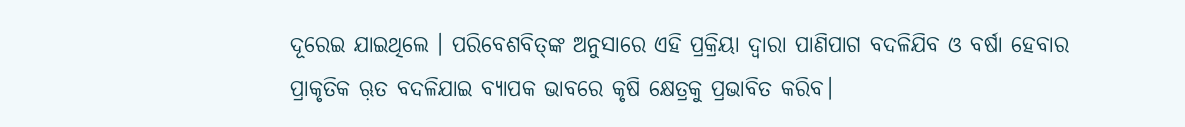ଦୂରେଇ ଯାଇଥିଲେ । ପରିବେଶବିତ୍‌ଙ୍କ ଅନୁସାରେ ଏହି ପ୍ରକ୍ରିୟା ଦ୍ୱାରା ପାଣିପାଗ ବଦଳିଯିବ ଓ ବର୍ଷା ହେବାର ପ୍ରାକୃତିକ ଋ଼ତ ବଦଳିଯାଇ ବ୍ୟାପକ ଭାବରେ କୃଷି କ୍ଷେତ୍ରକୁ ପ୍ରଭାବିତ କରିବ।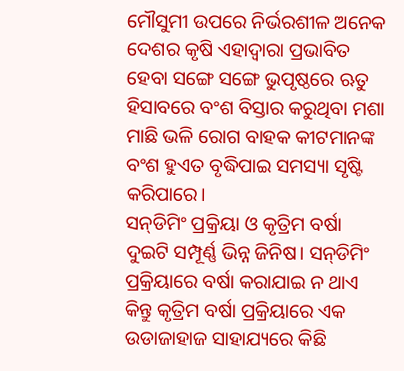ମୌସୁମୀ ଉପରେ ନିର୍ଭରଶୀଳ ଅନେକ ଦେଶର କୃଷି ଏହାଦ୍ୱାରା ପ୍ରଭାବିତ ହେବା ସଙ୍ଗେ ସଙ୍ଗେ ଭୁପୃଷ୍ଠରେ ଋତୁ ହିସାବରେ ବଂଶ ବିସ୍ତାର କରୁଥିବା ମଶା ମାଛି ଭଳି ରୋଗ ବାହକ କୀଟମାନଙ୍କ ବଂଶ ହୁଏତ ବୃଦ୍ଧିପାଇ ସମସ୍ୟା ସୃଷ୍ଟି କରିପାରେ।
ସନ୍‌ଡିମିଂ ପ୍ରକ୍ରିୟା ଓ କୃତ୍ରିମ ବର୍ଷା ଦୁଇଟି ସମ୍ପୂର୍ଣ୍ଣ ଭିନ୍ନ ଜିନିଷ। ସନ୍‌ଡିମିଂ ପ୍ରକ୍ରିୟାରେ ବର୍ଷା କରାଯାଇ ନ ଥାଏ କିନ୍ତୁ କୃତ୍ରିମ ବର୍ଷା ପ୍ରକ୍ରିୟାରେ ଏକ ଉଡାଜାହାଜ ସାହାଯ୍ୟରେ କିଛି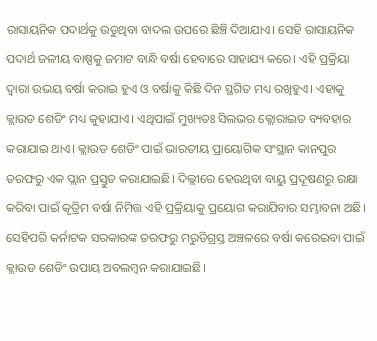ରାସାୟନିକ ପଦାର୍ଥକୁ ଉଡୁଥିବା ବାଦଲ ଉପରେ ଛିଞ୍ଚି ଦିଆଯାଏ। ସେହି ରାସାୟନିକ ପଦାର୍ଥ ଜଳୀୟ ବାଷ୍ପକୁ ଜମାଟ ବାନ୍ଧି ବର୍ଷା ହେବାରେ ସାହାଯ୍ୟ କରେ। ଏହି ପ୍ରକ୍ରିୟା ଦ୍ୱାରା ଉଭୟ ବର୍ଷା କରାଇ ହୁଏ ଓ ବର୍ଷାକୁ କିଛି ଦିନ ସ୍ଥଗିତ ମଧ୍ୟ ରଖିହୁଏ। ଏହାକୁ କ୍ଲାଉଡ ଶେଡିଂ ମଧ୍ୟ କୁହାଯାଏ। ଏଥିପାଇଁ ମୁଖ୍ୟତଃ ସିଲଭର କ୍ଲୋରାଇଡ ବ୍ୟବହାର କରାଯାଇ ଥାଏ। କ୍ଲାଉଡ ଶେଡିଂ ପାଇଁ ଭାରତୀୟ ପ୍ରାୟୋଗିକ ସଂସ୍ଥାନ କାନପୁର ତରଫରୁ ଏକ ପ୍ଲାନ ପ୍ରସ୍ତୁତ କରାଯାଇଛି। ଦିଲ୍ଲୀରେ ହେଉଥିବା ବାୟୁ ପ୍ରଦୂଷଣରୁ ରକ୍ଷା କରିବା ପାଇଁ କୃତ୍ରିମ ବର୍ଷା ନିମିତ୍ତ ଏହି ପ୍ରକ୍ରିୟାକୁ ପ୍ରୟୋଗ କରାଯିବାର ସମ୍ଭାବନା ଅଛି। ସେହିପରି କର୍ନାଟକ ସରକାରଙ୍କ ତରଫରୁ ମରୁଡିଗ୍ରସ୍ତ ଅଞ୍ଚଳରେ ବର୍ଷା କରେଇବା ପାଇଁ କ୍ଲାଉଡ ଶେଡିଂ ଉପାୟ ଅବଲମ୍ବନ କରାଯାଇଛି।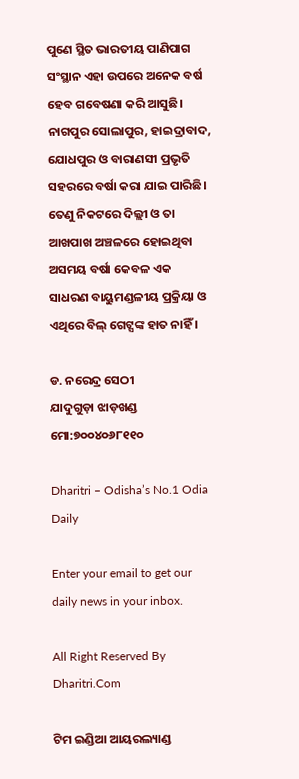ପୁଣେ ସ୍ଥିତ ଭାରତୀୟ ପାଣିପାଗ ସଂସ୍ଥାନ ଏହା ଉପରେ ଅନେକ ବର୍ଷ ହେବ ଗବେଷଣା କରି ଆସୁଛି। ନାଗପୁର ସୋଲାପୁର, ହାଇଦ୍ରାବାଦ, ଯୋଧପୁର ଓ ବାରାଣସୀ ପ୍ରଭୃତି ସହରରେ ବର୍ଷା କରା ଯାଇ ପାରିଛି। ତେଣୁ ନିକଟରେ ଦିଲ୍ଲୀ ଓ ତା ଆଖପାଖ ଅଞ୍ଚଳରେ ହୋଇଥିବା ଅସମୟ ବର୍ଷା କେବଳ ଏକ ସାଧରଣ ବାୟୁମଣ୍ଡଳୀୟ ପ୍ରକ୍ରିୟା ଓ ଏଥିରେ ବିଲ୍‌ ଗେଟ୍ସଙ୍କ ହାତ ନାହିଁ ।

ଡ. ନରେନ୍ଦ୍ର ସେଠୀ
ଯାଦୁଗୁଡ଼ା ଝାଡ଼ଖଣ୍ଡ
ମୋ:୭୦୦୪୦୬୮୧୧୦

Dharitri – Odisha’s No.1 Odia Daily

Enter your email to get our daily news in your inbox.

All Right Reserved By Dharitri.Com

ଟିମ ଇଣ୍ଡିଆ ଆୟରଲ୍ୟାଣ୍ଡ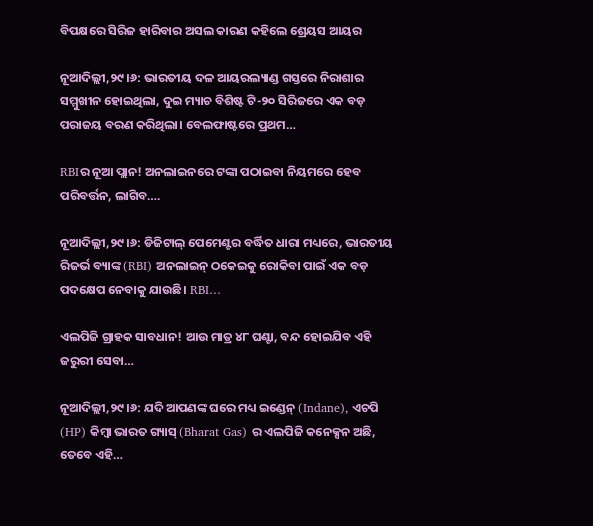ବିପକ୍ଷରେ ସିରିଜ ହାରିବାର ଅସଲ କାରଣ କହିଲେ ଶ୍ରେୟସ ଆୟର

ନୂଆଦିଲ୍ଲୀ,୨୯।୬: ଭାରତୀୟ ଦଳ ଆୟରଲ୍ୟାଣ୍ଡ ଗସ୍ତରେ ନିରାଶାର ସମ୍ମୁଖୀନ ହୋଇଥିଲା, ଦୁଇ ମ୍ୟାଚ ବିଶିଷ୍ଟ ଟି-୨୦ ସିରିଜରେ ଏକ ବଡ଼ ପରାଜୟ ବରଣ କରିଥିଲା। ବେଲଫାଷ୍ଟରେ ପ୍ରଥମ…

RBIର ନୂଆ ପ୍ଲାନ! ଅନଲାଇନରେ ଟଙ୍କା ପଠାଇବା ନିୟମରେ ହେବ ପରିବର୍ତ୍ତନ, ଲାଗିବ….

ନୂଆଦିଲ୍ଲୀ,୨୯।୬: ଡିଜିଟାଲ୍ ପେମେଣ୍ଟର ବର୍ଦ୍ଧିତ ଧାରା ମଧ୍ୟରେ, ଭାରତୀୟ ରିଜର୍ଭ ବ୍ୟାଙ୍କ (RBI) ଅନଲାଇନ୍ ଠକେଇକୁ ରୋକିବା ପାଇଁ ଏକ ବଡ଼ ପଦକ୍ଷେପ ନେବାକୁ ଯାଉଛି। RBI…

ଏଲପିଜି ଗ୍ରାହକ ସାବଧାନ! ଆଉ ମାତ୍ର ୪୮ ଘଣ୍ଟା, ବନ୍ଦ ହୋଇଯିବ ଏହି ଜରୁରୀ ସେବା…

ନୂଆଦିଲ୍ଲୀ,୨୯।୬: ଯଦି ଆପଣଙ୍କ ଘରେ ମଧ୍ୟ ଇଣ୍ଡେନ୍ (Indane), ଏଚପି (HP) କିମ୍ବା ଭାରତ ଗ୍ୟାସ୍ (Bharat Gas) ର ଏଲପିଜି କନେକ୍ସନ ଅଛି, ତେବେ ଏହି…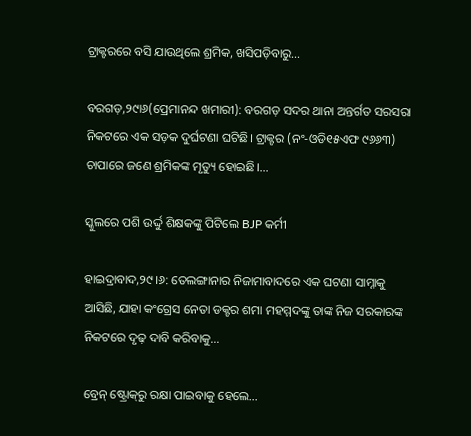ଟ୍ରାକ୍ଟରରେ ବସି ଯାଉଥିଲେ ଶ୍ରମିକ, ଖସିପଡ଼ିବାରୁ…

ବରଗଡ଼,୨୯ା୬(ପ୍ରେମାନନ୍ଦ ଖମାରୀ): ବରଗଡ଼ ସଦର ଥାନା ଅନ୍ତର୍ଗତ ସରସରା ନିକଟରେ ଏକ ସଡ଼କ ଦୁର୍ଘଟଣା ଘଟିଛି। ଟ୍ରାକ୍ଟର (ନଂ-ଓଡି୧୫ଏଫ ୯୬୬୩) ଚାପାରେ ଜଣେ ଶ୍ରମିକଙ୍କ ମୃତ୍ୟୁ ହୋଇଛି।…

ସ୍କୁଲରେ ପଶି ଉର୍ଦ୍ଦୁ ଶିକ୍ଷକଙ୍କୁ ପିଟିଲେ BJP କର୍ମୀ

ହାଇଦ୍ରାବାଦ,୨୯।୬: ତେଲଙ୍ଗାନାର ନିଜାମାବାଦରେ ଏକ ଘଟଣା ସାମ୍ନାକୁ ଆସିଛି, ଯାହା କଂଗ୍ରେସ ନେତା ଡକ୍ଟର ଶମା ମହମ୍ମଦଙ୍କୁ ତାଙ୍କ ନିଜ ସରକାରଙ୍କ ନିକଟରେ ଦୃଢ଼ ଦାବି କରିବାକୁ…

ବ୍ରେନ୍‌ ଷ୍ଟ୍ରୋକ୍‌ରୁ ରକ୍ଷା ପାଇବାକୁ ହେଲେ…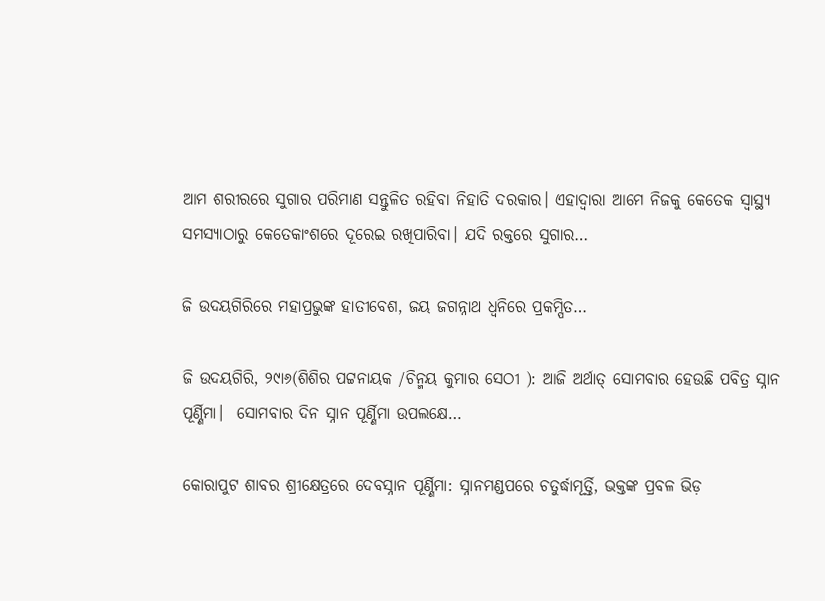ଆମ ଶରୀରରେ ସୁଗାର ପରିମାଣ ସନ୍ତୁଳିତ ରହିବା ନିହାତି ଦରକାର। ଏହାଦ୍ୱାରା ଆମେ ନିଜକୁ କେତେକ ସ୍ବାସ୍ଥ୍ୟ ସମସ୍ୟାଠାରୁ କେତେକାଂଶରେ ଦୂରେଇ ରଖିପାରିବା। ଯଦି ରକ୍ତରେ ସୁଗାର…

ଜି ଉଦୟଗିରିରେ ମହାପ୍ରଭୁଙ୍କ ହାତୀବେଶ, ଜୟ ଜଗନ୍ନାଥ ଧ୍ବନିରେ ପ୍ରକମ୍ପିତ…

ଜି ଉଦୟଗିରି, ୨୯ା୬(ଶିଶିର ପଟ୍ଟନାୟକ /ଚିନ୍ମୟ କୁମାର ସେଠୀ ): ଆଜି ଅର୍ଥାତ୍‌ ସୋମବାର ହେଉଛି ପବିତ୍ର ସ୍ନାନ ପୂର୍ଣ୍ଣିମା।  ସୋମବାର ଦିନ ସ୍ନାନ ପୂର୍ଣ୍ଣିମା ଉପଲକ୍ଷେ…

କୋରାପୁଟ ଶାବର ଶ୍ରୀକ୍ଷେତ୍ରରେ ଦେବସ୍ନାନ ପୂର୍ଣ୍ଣିମା: ସ୍ନାନମଣ୍ଡପରେ ଚତୁର୍ଦ୍ଧାମୂର୍ତ୍ତି, ଭକ୍ତଙ୍କ ପ୍ରବଳ ଭିଡ଼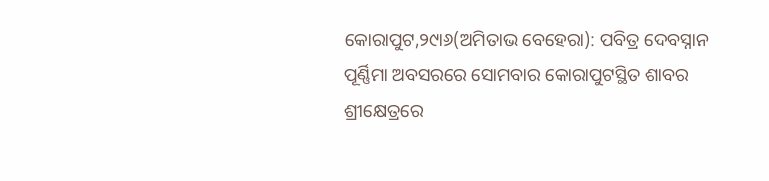କୋରାପୁଟ,୨୯ା୬(ଅମିତାଭ ବେହେରା): ପବିତ୍ର ଦେବସ୍ନାନ ପୂର୍ଣ୍ଣିମା ଅବସରରେ ସୋମବାର କୋରାପୁଟସ୍ଥିତ ଶାବର ଶ୍ରୀକ୍ଷେତ୍ରରେ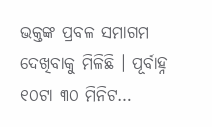ଭକ୍ତଙ୍କ ପ୍ରବଳ ସମାଗମ ଦେଖିବାକୁ ମିଳିଛି । ପୂର୍ବାହ୍ନ ୧୦ଟା ୩୦ ମିନିଟ…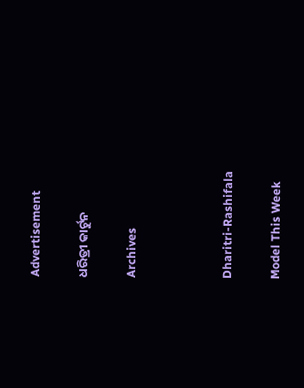Advertisement

ଧରିତ୍ରୀ କାର୍ଟୁନ

Archives



Dharitri-Rashifala

Model This Week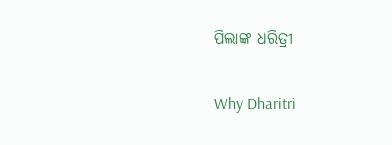ପିଲାଙ୍କ ଧରିତ୍ରୀ

Why Dharitri